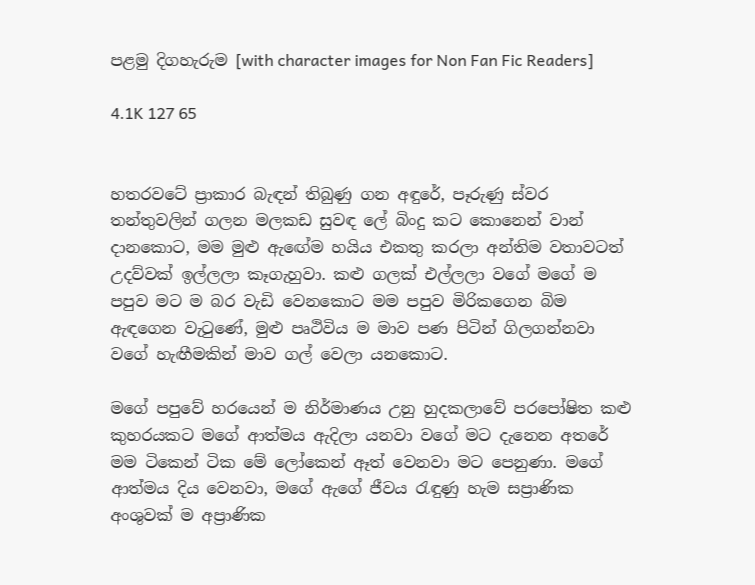පළමු දිගහැරුම [with character images for Non Fan Fic Readers]

4.1K 127 65


හතරවටේ ප්‍රාකාර බැඳන් තිබුණු ගන අඳුරේ, පෑරුණු ස්වර තන්තුවලින් ගලන මලකඩ සුවඳ ලේ බිංදු කට කොනෙන් වාන් දානකොට, මම මුළු ඇඟේම හයිය එකතු කරලා අන්තිම වතාවටත් උදව්වක් ඉල්ලලා කෑගැහුවා. කළු ගලක් එල්ලලා වගේ මගේ ම පපුව මට ම බර වැඩි වෙනකොට මම පපුව මිරිකගෙන බිම ඇඳගෙන වැටුණේ, මුළු පෘථිවිය ම මාව පණ පිටින් ගිලගන්නවා වගේ හැඟීමකින් මාව ගල් වෙලා යනකොට.

මගේ පපුවේ හරයෙන් ම නිර්මාණය උනු හුදකලාවේ පරපෝෂිත කළු කුහරයකට මගේ ආත්මය ඇදිලා යනවා වගේ මට දැනෙන අතරේ මම ටිකෙන් ටික මේ ලෝකෙන් ඈත් වෙනවා මට පෙනුණා. මගේ ආත්මය දිය වෙනවා, මගේ ඇගේ ජීවය රැඳුණු හැම සප්‍රාණික අංශුවක් ම අප්‍රාණික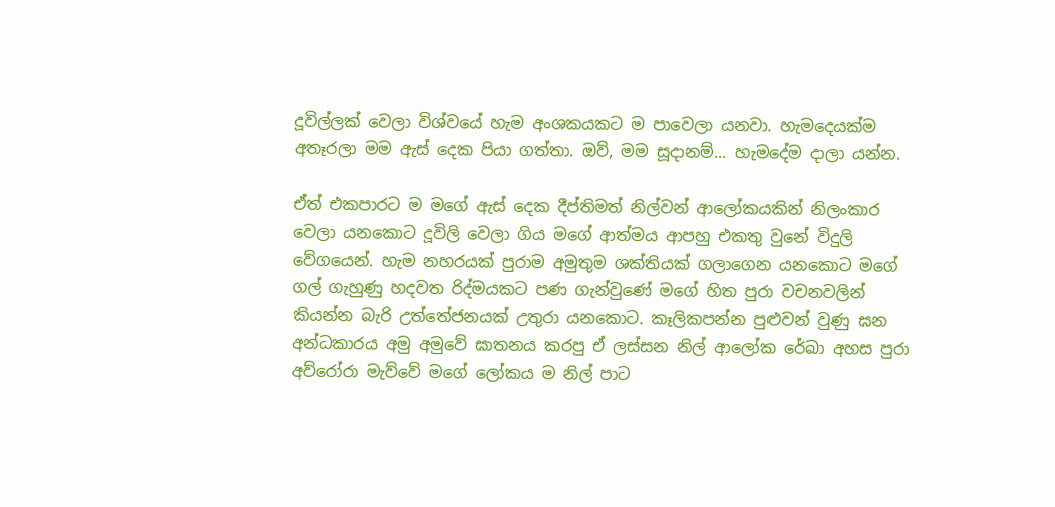දූවිල්ලක් වෙලා විශ්වයේ හැම අංශකයකට ම පාවෙලා යනවා. හැමදෙයක්ම අතෑරලා මම ඇස් දෙක පියා ගත්තා. ඔව්, මම සූදානම්... හැමදේම දාලා යන්න.

ඒත් එකපාරට ම මගේ ඇස් දෙක දීප්තිමත් නිල්වන් ආලෝකයකින් නිලංකාර වෙලා යනකොට දූවිලි වෙලා ගිය මගේ ආත්මය ආපහු එකතු වුනේ විදුලි වේගයෙන්. හැම නහරයක් පුරාම අමුතුම ශක්තියක් ගලාගෙන යනකොට මගේ ගල් ගැහුණු හදවත රිද්මයකට පණ ගැන්වුණේ මගේ හිත පුරා වචනවලින් කියන්න බැරි උත්තේජනයක් උතුරා යනකොට. කෑලිකපන්න පුළුවන් වුණු ඝන අන්ධකාරය අමු අමුවේ ඝාතනය කරපු ඒ ලස්සන නිල් ආලෝක රේඛා අහස පුරා අව්රෝරා මැව්වේ මගේ ලෝකය ම නිල් පාට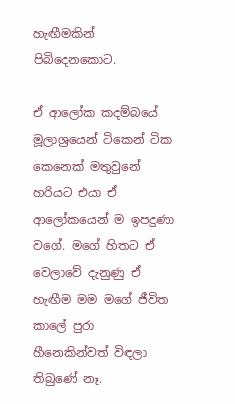හැඟීමකින් පිබිදෙනකොට.

ඒ ආලෝක කදම්බයේ මූලාශ්‍රයෙන් ටිකෙන් ටික කෙනෙක් මතුවුනේ හරියට එයා ඒ ආලෝකයෙන් ම ඉපදුණා වගේ. මගේ හිතට ඒ වෙලාවේ දැනුණු ඒ හැඟීම මම මගේ ජීවිත කාලේ පුරා හීනෙකින්වත් විඳලා තිබුණේ නෑ.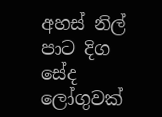අහස් නිල් පාට දිග සේද ලෝගුවක්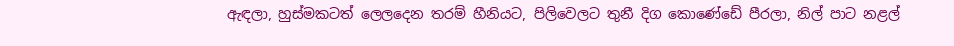ඇඳලා, හුස්මකටත් ලෙලදෙන තරම් හීනියට, පිලිවෙලට තුනී දිග කොණේඩේ පීරලා, නිල් පාට නළල්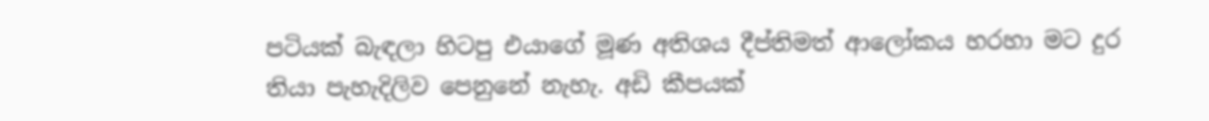පටියක් බැඳලා හිටපු එයාගේ මූණ අතිශය දීප්තිමත් ආලෝකය හරහා මට දුර තියා පැහැදිලිව පෙනුනේ නැහැ. අඩි කීපයක්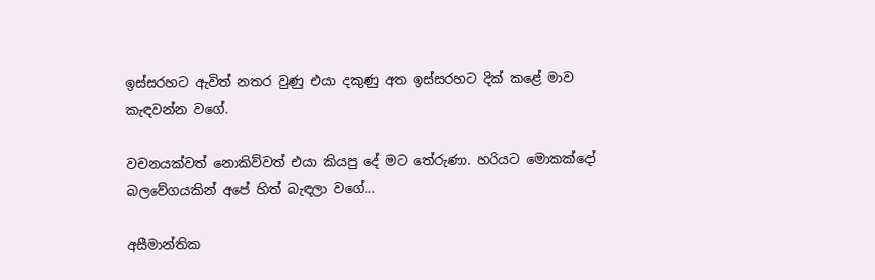ඉස්සරහට ඇවිත් නතර වුණු එයා දකුණු අත ඉස්සරහට දික් කළේ මාව කැඳවන්න වගේ.

වචනයක්වත් නොකිව්වත් එයා කියපු දේ මට තේරුණා. හරියට මොකක්දෝ බලවේගයකින් අපේ හිත් බැඳලා වගේ...

අසීමාන්තික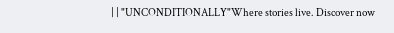| | "UNCONDITIONALLY"Where stories live. Discover now